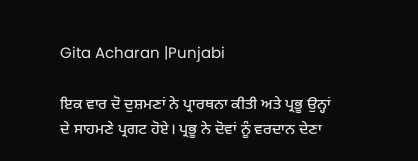Gita Acharan |Punjabi

ਇਕ ਵਾਰ ਦੋ ਦੁਸ਼ਮਣਾਂ ਨੇ ਪ੍ਰਾਰਥਨਾ ਕੀਤੀ ਅਤੇ ਪ੍ਰਭੂ ਉਨ੍ਹਾਂ ਦੇ ਸਾਹਮਣੇ ਪ੍ਰਗਟ ਹੋਏ। ਪ੍ਰਭੂ ਨੇ ਦੋਵਾਂ ਨੂੰ ਵਰਦਾਨ ਦੇਣਾ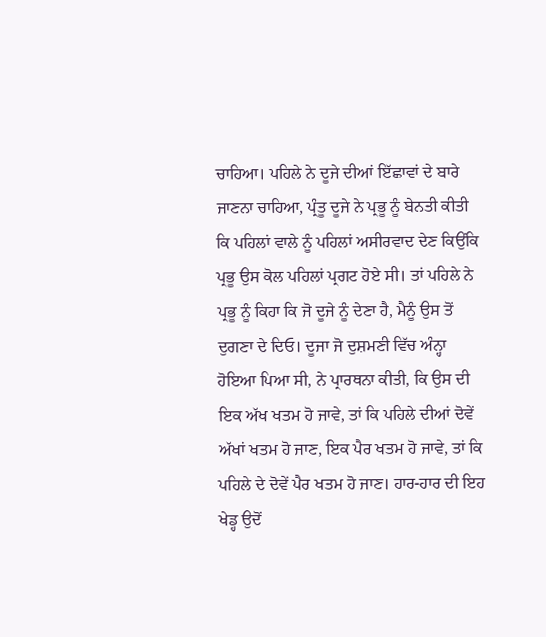ਚਾਹਿਆ। ਪਹਿਲੇ ਨੇ ਦੂਜੇ ਦੀਆਂ ਇੱਛਾਵਾਂ ਦੇ ਬਾਰੇ ਜਾਣਨਾ ਚਾਹਿਆ, ਪ੍ਰੰਤੂ ਦੂਜੇ ਨੇ ਪ੍ਰਭੂ ਨੂੰ ਬੇਨਤੀ ਕੀਤੀ ਕਿ ਪਹਿਲਾਂ ਵਾਲੇ ਨੂੰ ਪਹਿਲਾਂ ਅਸੀਰਵਾਦ ਦੇਣ ਕਿਉਂਕਿ ਪ੍ਰਭੂ ਉਸ ਕੋਲ ਪਹਿਲਾਂ ਪ੍ਰਗਟ ਹੋਏ ਸੀ। ਤਾਂ ਪਹਿਲੇ ਨੇ ਪ੍ਰਭੂ ਨੂੰ ਕਿਹਾ ਕਿ ਜੋ ਦੂਜੇ ਨੂੰ ਦੇਣਾ ਹੈ, ਮੈਨੂੰ ਉਸ ਤੋਂ ਦੁਗਣਾ ਦੇ ਦਿਓ। ਦੂਜਾ ਜੋ ਦੁਸ਼ਮਣੀ ਵਿੱਚ ਅੰਨ੍ਹਾ ਹੋਇਆ ਪਿਆ ਸੀ, ਨੇ ਪ੍ਰਾਰਥਨਾ ਕੀਤੀ, ਕਿ ਉਸ ਦੀ ਇਕ ਅੱਖ ਖਤਮ ਹੋ ਜਾਵੇ, ਤਾਂ ਕਿ ਪਹਿਲੇ ਦੀਆਂ ਦੋਵੇਂ ਅੱਖਾਂ ਖਤਮ ਹੋ ਜਾਣ, ਇਕ ਪੈਰ ਖਤਮ ਹੋ ਜਾਵੇ, ਤਾਂ ਕਿ ਪਹਿਲੇ ਦੇ ਦੋਵੇਂ ਪੈਰ ਖਤਮ ਹੋ ਜਾਣ। ਹਾਰ-ਹਾਰ ਦੀ ਇਹ ਖੇਡ੍ਹ ਉਦੋਂ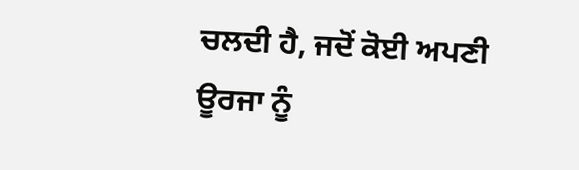ਚਲਦੀ ਹੈ, ਜਦੋਂ ਕੋਈ ਅਪਣੀ ਊਰਜਾ ਨੂੰ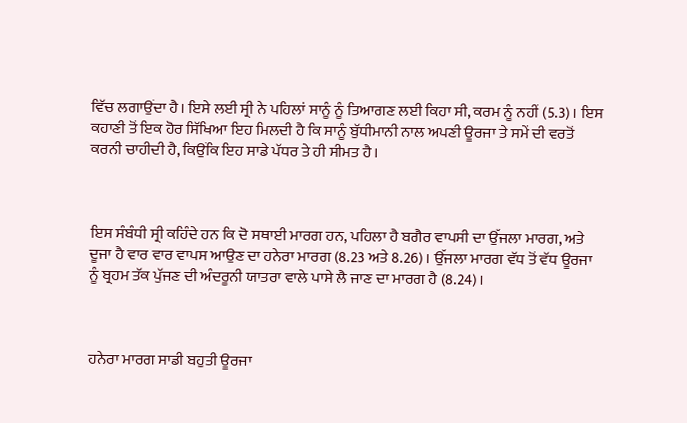ਵਿੱਚ ਲਗਾਉਂਦਾ ਹੈ। ਇਸੇ ਲਈ ਸ੍ਰੀ ਨੇ ਪਹਿਲਾਂ ਸਾਨੂੰ ਨੂੰ ਤਿਆਗਣ ਲਈ ਕਿਹਾ ਸੀ, ਕਰਮ ਨੂੰ ਨਹੀਂ (5.3)। ਇਸ ਕਹਾਣੀ ਤੋਂ ਇਕ ਹੋਰ ਸਿੱਖਿਆ ਇਹ ਮਿਲਦੀ ਹੈ ਕਿ ਸਾਨੂੰ ਬੁੱਧੀਮਾਨੀ ਨਾਲ ਅਪਣੀ ਊਰਜਾ ਤੇ ਸਮੇਂ ਦੀ ਵਰਤੋਂ ਕਰਨੀ ਚਾਹੀਦੀ ਹੈ, ਕਿਉਂਕਿ ਇਹ ਸਾਡੇ ਪੱਧਰ ਤੇ ਹੀ ਸੀਮਤ ਹੈ।



ਇਸ ਸੰਬੰਧੀ ਸ੍ਰੀ ਕਹਿੰਦੇ ਹਨ ਕਿ ਦੋ ਸਥਾਈ ਮਾਰਗ ਹਨ, ਪਹਿਲਾ ਹੈ ਬਗੈਰ ਵਾਪਸੀ ਦਾ ਉੱਜਲਾ ਮਾਰਗ, ਅਤੇ ਦੂਜਾ ਹੈ ਵਾਰ ਵਾਰ ਵਾਪਸ ਆਉਣ ਦਾ ਹਨੇਰਾ ਮਾਰਗ (8.23 ਅਤੇ 8.26)। ਉੱਜਲਾ ਮਾਰਗ ਵੱਧ ਤੋਂ ਵੱਧ ਊਰਜਾ ਨੂੰ ਬ੍ਰਹਮ ਤੱਕ ਪੁੱਜਣ ਦੀ ਅੰਦਰੂਨੀ ਯਾਤਰਾ ਵਾਲੇ ਪਾਸੇ ਲੈ ਜਾਣ ਦਾ ਮਾਰਗ ਹੈ (8.24)।



ਹਨੇਰਾ ਮਾਰਗ ਸਾਡੀ ਬਹੁਤੀ ਊਰਜਾ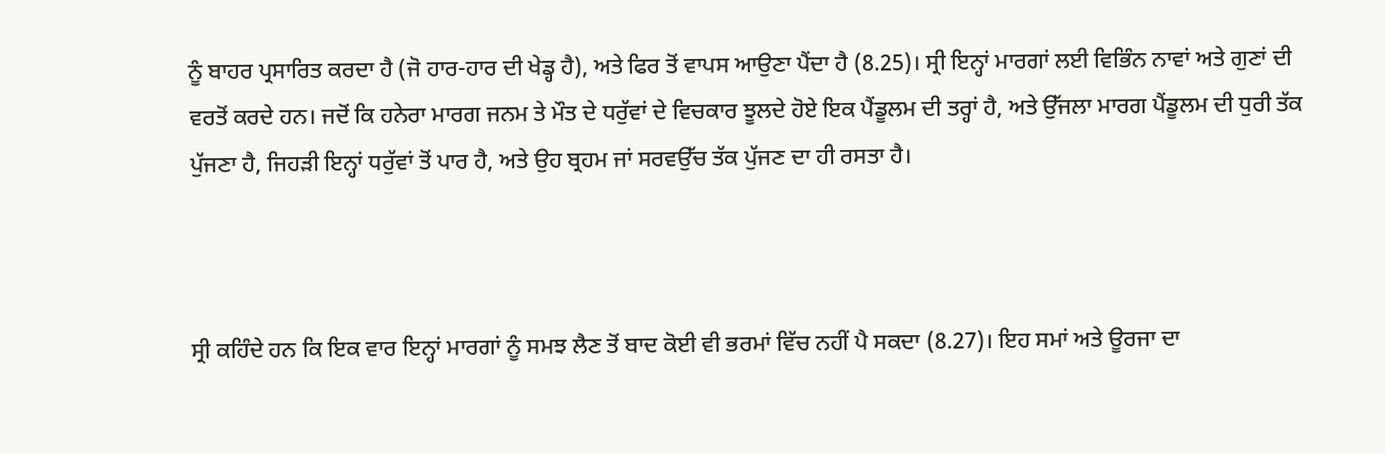ਨੂੰ ਬਾਹਰ ਪ੍ਰਸਾਰਿਤ ਕਰਦਾ ਹੈ (ਜੋ ਹਾਰ-ਹਾਰ ਦੀ ਖੇਡ੍ਹ ਹੈ), ਅਤੇ ਫਿਰ ਤੋਂ ਵਾਪਸ ਆਉਣਾ ਪੈਂਦਾ ਹੈ (8.25)। ਸ੍ਰੀ ਇਨ੍ਹਾਂ ਮਾਰਗਾਂ ਲਈ ਵਿਭਿੰਨ ਨਾਵਾਂ ਅਤੇ ਗੁਣਾਂ ਦੀ ਵਰਤੋਂ ਕਰਦੇ ਹਨ। ਜਦੋਂ ਕਿ ਹਨੇਰਾ ਮਾਰਗ ਜਨਮ ਤੇ ਮੌਤ ਦੇ ਧਰੁੱਵਾਂ ਦੇ ਵਿਚਕਾਰ ਝੂਲਦੇ ਹੋਏ ਇਕ ਪੈਂਡੂਲਮ ਦੀ ਤਰ੍ਹਾਂ ਹੈ, ਅਤੇ ਉੱਜਲਾ ਮਾਰਗ ਪੈਂਡੂਲਮ ਦੀ ਧੁਰੀ ਤੱਕ ਪੁੱਜਣਾ ਹੈ, ਜਿਹੜੀ ਇਨ੍ਹਾਂ ਧਰੁੱਵਾਂ ਤੋਂ ਪਾਰ ਹੈ, ਅਤੇ ਉਹ ਬ੍ਰਹਮ ਜਾਂ ਸਰਵਉੱਚ ਤੱਕ ਪੁੱਜਣ ਦਾ ਹੀ ਰਸਤਾ ਹੈ।



ਸ੍ਰੀ ਕਹਿੰਦੇ ਹਨ ਕਿ ਇਕ ਵਾਰ ਇਨ੍ਹਾਂ ਮਾਰਗਾਂ ਨੂੰ ਸਮਝ ਲੈਣ ਤੋਂ ਬਾਦ ਕੋਈ ਵੀ ਭਰਮਾਂ ਵਿੱਚ ਨਹੀਂ ਪੈ ਸਕਦਾ (8.27)। ਇਹ ਸਮਾਂ ਅਤੇ ਊਰਜਾ ਦਾ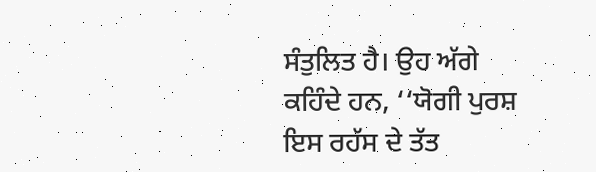ਸੰਤੁਲਿਤ ਹੈ। ਉਹ ਅੱਗੇ ਕਹਿੰਦੇ ਹਨ, ‘‘ਯੋਗੀ ਪੁਰਸ਼ ਇਸ ਰਹੱਸ ਦੇ ਤੱਤ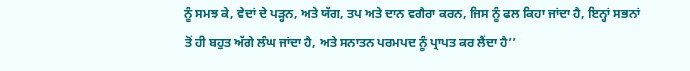ਨੂੰ ਸਮਝ ਕੇ, ਵੇਦਾਂ ਦੇ ਪੜ੍ਹਨ, ਅਤੇ ਯੱਗ, ਤਪ ਅਤੇ ਦਾਨ ਵਗੈਰਾ ਕਰਨ, ਜਿਸ ਨੂੰ ਫਲ ਕਿਹਾ ਜਾਂਦਾ ਹੈ, ਇਨ੍ਹਾਂ ਸਭਨਾਂ ਤੋਂ ਹੀ ਬਹੁਤ ਅੱਗੇ ਲੰਘ ਜਾਂਦਾ ਹੈ, ਅਤੇ ਸਨਾਤਨ ਪਰਮਪਦ ਨੂੰ ਪ੍ਰਾਪਤ ਕਰ ਲੈਂਦਾ ਹੈ’’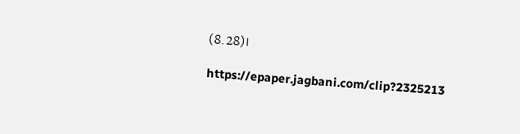(8.28)।

https://epaper.jagbani.com/clip?2325213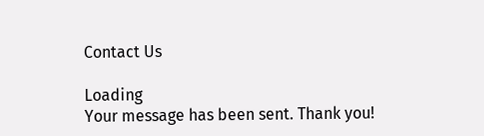Contact Us

Loading
Your message has been sent. Thank you!